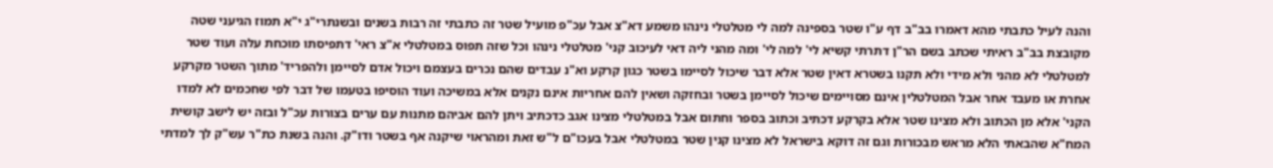והנה לעיל כתבתי מהא דאמרו בב"ב דף ע"ו שטר בספינה למה לי מטלטלי נינהו משמע דא"צ אבל עכ"פ מועיל שטר זה כתבתי זה רבות בשנים ובשנתרי"ג י"א תמוז הגיעני שטה מקובצת בב"ב ראיתי שכתב בשם הר"ן דתרתי קשיא לי' למה לי' ומה מהני ליה דאי לעיכוב קני' מטלטלי נינהו וכל שזה תפוס במטלטלי א"צ ראי' דתפיסתו מוכחת עלה ועוד שטר למטלטלי לא מהני ולא מידי ולא תקנו בשטרא דאין שטר אלא דבר שיכול לסיימו בשטר כגון קרקע וא"נ עבדים שהם נכרים בעצמם ויכול אדם לסיימן ולהפריד' מתוך השטר מקרקע אחרת או מעבד אחר אבל המטלטלין אינם מסויימים שיכול לסיימן בשטר ובחזקה ושאין להם אחריות אינם נקנים אלא במשיכה ועוד הוסיפו בטעמו של דבר לפי שחכמים לא למדו הקני' אלא מן הכתוב ולא מצינו שטר אלא בקרקע דכתיב וכתוב בספר וחתום אבל במטלטלי מצינו אגב כדכתיב ויתן להם אביהם מתנות עם ערים בצורות עכ"ל ובזה יש לישב קושית המח"א שהבאתי הלא מראש מבכורות וגם זה דוקא בישראל לא מצינו קנין שטר במטלטלי אבל בעכו"ם ל"ש זאת ומהראוי שיקנה אף בשטר ודו"ק. והנה בשנת כת"ר עש"ק לך למדתי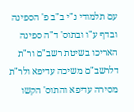עם תלמודי נ"י ב"ב פ' הספינה ובדף ע"ו ובתוס' ד"ה ספינה האריכו בשיטת רשב"ם ור"ת דלרשב"ם משיכה עדיפא ולר"ת מסירה עדיפא והתוס' הקשו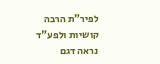לפיר"ת הרבה קושיות ולפע"ד נראה דגם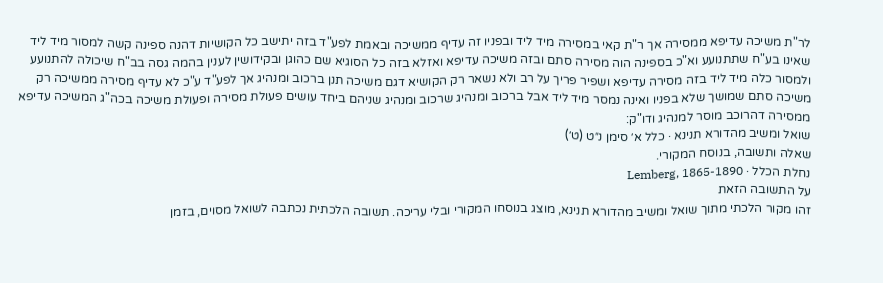לר"ת משיכה עדיפא ממסירה אך ר"ת קאי במסירה מיד ליד ובפניו זה עדיף ממשיכה ובאמת לפע"ד בזה יתישב כל הקושיות דהנה ספינה קשה למסור מיד ליד שאינו בע"ח שתתנועע וא"כ בספינה הוה מסירה סתם ובזה משיכה עדיפא ואזלא בזה כל הסוגיא שם כהוגן ובקידושין לענין בהמה גסה בב"ח שיכולה להתנועע ולמסור כלה מיד ליד בזה מסירה עדיפא ושפיר פריך על רב ולא נשאר רק הקושיא דגם משיכה תנן ברכוב ומנהיג אך לפע"ד ע"כ לא עדיף מסירה ממשיכה רק משיכה סתם שמושך שלא בפניו ואינה נמסר מיד ליד אבל ברכוב ומנהיג שרכוב ומנהיג שניהם ביחד עושים פעולת מסירה ופעולת משיכה בכה"ג המשיכה עדיפא ממסירה דהרוכב מוסר למנהיג ודו"ק:
שואל ומשיב מהדורא תנינא · כלל א׳ סימן נ״ט (ט׳)
שאלה ותשובה, בנוסח המקורי.
נחלת הכלל · Lemberg, 1865-1890
על התשובה הזאת
זהו מקור הלכתי מתוך שואל ומשיב מהדורא תנינא, מוצג בנוסחו המקורי ובלי עריכה. תשובה הלכתית נכתבה לשואל מסוים, בזמן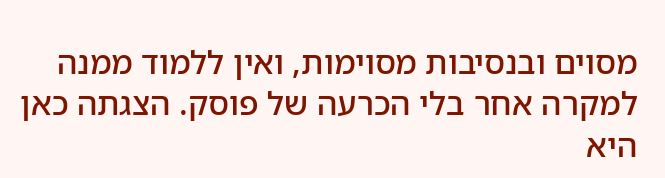מסוים ובנסיבות מסוימות, ואין ללמוד ממנה למקרה אחר בלי הכרעה של פוסק. הצגתה כאן היא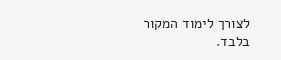לצורך לימוד המקור בלבד.